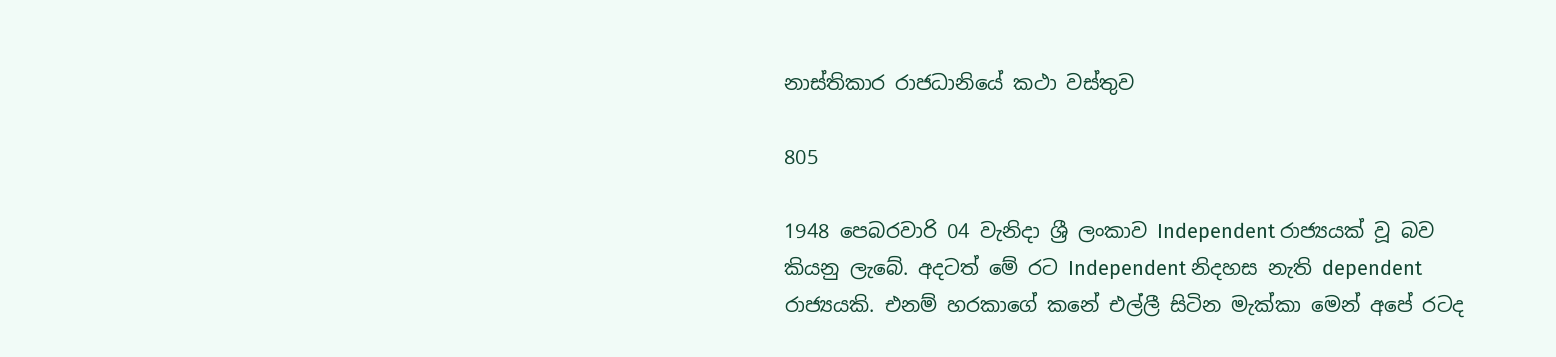නාස්තිකාර රාජධානියේ කථා වස්තුව

805

1948 පෙබරවාරි 04 වැනිදා ශ්‍රී ලංකාව Independent රාජ්‍යයක් වූ බව කියනු ලැබේ. අදටත් මේ රට Independent නිදහස නැති dependent රාජ්‍යයකි. එනම් හරකාගේ කනේ එල්ලී සිටින මැක්කා මෙන් අපේ රටද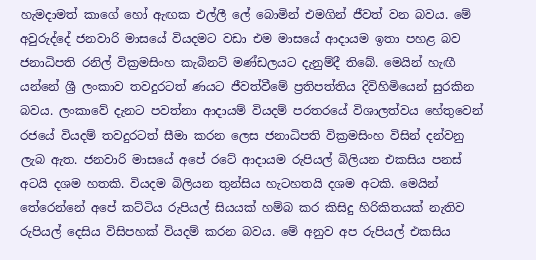හැමදාමත් කාගේ හෝ ඇඟක එල්ලී ලේ බොමින් එමගින් ජීවත් වන බවය. මේ අවුරුද්දේ ජනවාරි මාසයේ වියදමට වඩා එම මාසයේ ආදායම ඉතා පහළ බව ජනාධිපති රනිල් වික්‍රමසිංහ කැබිනට් මණ්ඩලයට දැනුම්දී තිබේ. මෙයින් හැඟී යන්නේ ශ්‍රී ලංකාව තවදුරටත් ණයට ජීවත්වීමේ ප්‍රතිපත්තිය දිවිහිමියෙන් සුරකින බවය. ලංකාවේ දැනට පවත්නා ආදායම් වියදම් පරතරයේ විශාලත්වය හේතුවෙන් රජයේ වියදම් තවදුරටත් සීමා කරන ලෙස ජනාධිපති වික්‍රමසිංහ විසින් දන්වනු ලැබ ඇත. ජනවාරි මාසයේ අපේ රටේ ආදායම රුපියල් බිලියන එකසිය පනස් අටයි දශම හතකි. වියදම බිලියන තුන්සිය හැටහතයි දශම අටකි. මෙයින් තේරෙන්නේ අපේ කට්ටිය රුපියල් සියයක් හම්බ කර කිසිදු හිරිකිතයක් නැතිව රුපියල් දෙසිය විසිපහක් වියදම් කරන බවය. මේ අනුව අප රුපියල් එකසිය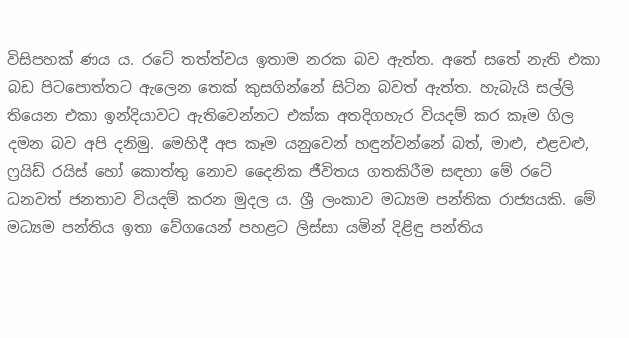විසිපහක් ණය ය. රටේ තත්ත්වය ඉතාම නරක බව ඇත්ත. අතේ සතේ නැති එකා බඩ පිටපොත්තට ඇලෙන තෙක් කුසගින්නේ සිටින බවත් ඇත්ත. හැබැයි සල්ලි තියෙන එකා ඉන්දියාවට ඇතිවෙන්නට එක්ක අතදිගහැර වියදම් කර කෑම ගිල දමන බව අපි දනිමු. මෙහිදී අප කෑම යනුවෙන් හඳුන්වන්නේ බත්, මාළු, එළවළු, ෆ්‍රයිඩ් රයිස් හෝ කොත්තු නොව දෛනික ජීවිතය ගතකිරීම සඳහා මේ රටේ ධනවත් ජනතාව වියදම් කරන මුදල ය. ශ්‍රී ලංකාව මධ්‍යම පන්තික රාජ්‍යයකි. මේ මධ්‍යම පන්තිය ඉතා වේගයෙන් පහළට ලිස්සා යමින් දිළිඳු පන්තිය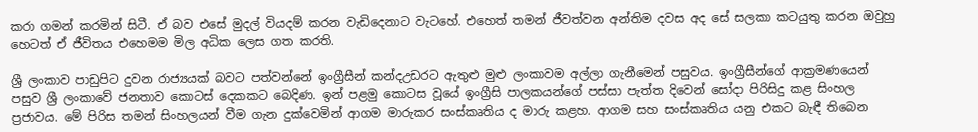කරා ගමන් කරමින් සිටී. ඒ බව එසේ මුදල් වියදම් කරන වැඩිදෙනාට වැටහේ. එහෙත් තමන් ජීවත්වන අන්තිම දවස අද සේ සලකා කටයුතු කරන ඔවුහු හෙටත් ඒ ජීවිතය එහෙමම මිල අධික ලෙස ගත කරති.

ශ්‍රී ලංකාව පාඩුපිට දුවන රාජ්‍යයක් බවට පත්වන්නේ ඉංග්‍රීසීන් කන්දඋඩරට ඇතුළු මුළු ලංකාවම අල්ලා ගැනීමෙන් පසුවය. ඉංග්‍රීසීන්ගේ ආක්‍රමණයෙන් පසුව ශ්‍රී ලංකාවේ ජනතාව කොටස් දෙකකට බෙදිණ. ඉන් පළමු කොටස වූයේ ඉංග්‍රීසි පාලකයන්ගේ පස්සා පැත්ත දිවෙන් සෝදා පිරිසිදු කළ සිංහල ප්‍රජාවය. මේ පිරිස තමන් සිංහලයන් වීම ගැන දුක්වෙමින් ආගම මාරුකර සංස්කෘතිය ද මාරු කළහ. ආගම සහ සංස්කෘතිය යනු එකට බැඳී තිබෙන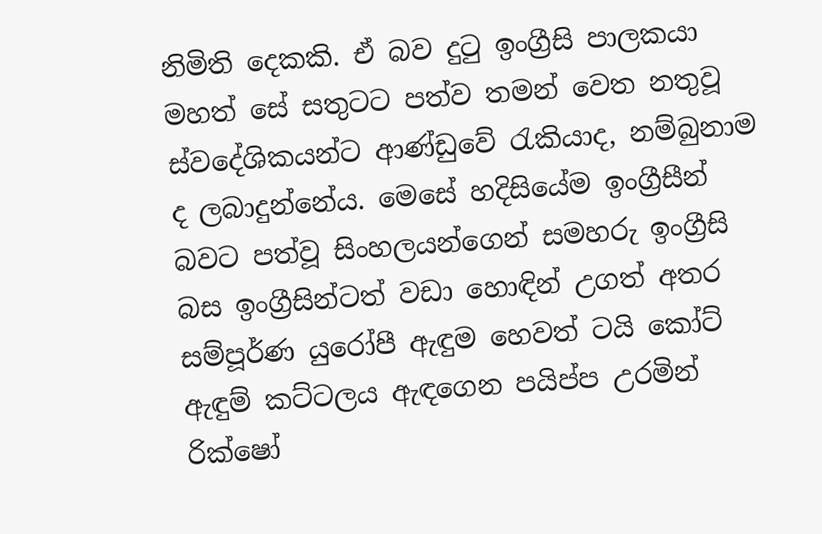නිමිති දෙකකි. ඒ බව දුටු ඉංග්‍රීසි පාලකයා මහත් සේ සතුටට පත්ව තමන් වෙත නතුවූ ස්වදේශිකයන්ට ආණ්ඩුවේ රැකියාද, නම්බුනාම ද ලබාදුන්නේය. මෙසේ හදිසියේම ඉංග්‍රීසීන් බවට පත්වූ සිංහලයන්ගෙන් සමහරු ඉංග්‍රීසි බස ඉංග්‍රීසින්ටත් වඩා හොඳින් උගත් අතර සම්පූර්ණ යුරෝපී ඇඳුම හෙවත් ටයි කෝට් ඇඳුම් කට්ටලය ඇඳගෙන පයිප්ප උරමින් රික්ෂෝ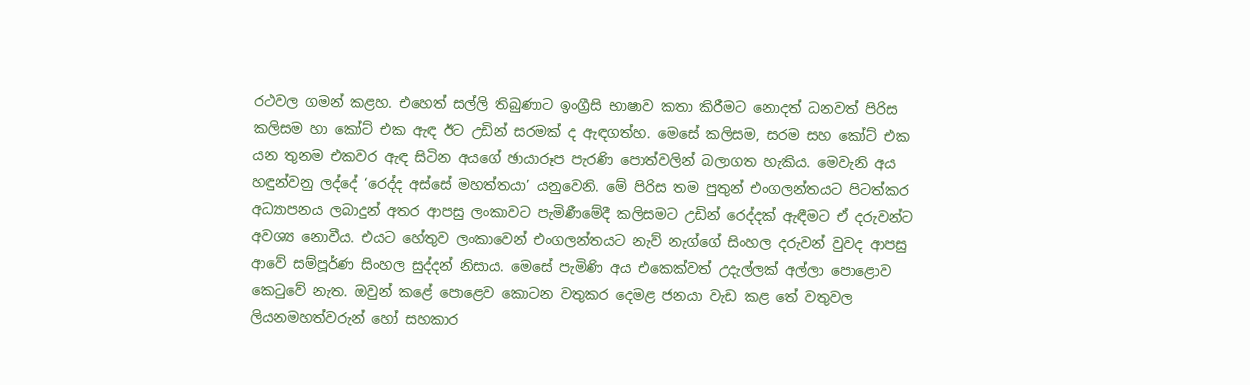රථවල ගමන් කළහ. එහෙත් සල්ලි තිබුණාට ඉංග්‍රීසි භාෂාව කතා කිරීමට නොදත් ධනවත් පිරිස කලිසම හා කෝට් එක ඇඳ ඊට උඩින් සරමක් ද ඇඳගත්හ. මෙසේ කලිසම, සරම සහ කෝට් එක යන තුනම එකවර ඇඳ සිටින අයගේ ඡායාරූප පැරණි පොත්වලින් බලාගත හැකිය. මෙවැනි අය හඳුන්වනු ලද්දේ ‘රෙද්ද අස්සේ මහත්තයා’ යනුවෙනි. මේ පිරිස තම පුතුන් එංගලන්තයට පිටත්කර අධ්‍යාපනය ලබාදුන් අතර ආපසු ලංකාවට පැමිණීමේදී කලිසමට උඩින් රෙද්දක් ඇඳීමට ඒ දරුවන්ට අවශ්‍ය නොවීය. එයට හේතුව ලංකාවෙන් එංගලන්තයට නැව් නැග්ගේ සිංහල දරුවන් වුවද ආපසු ආවේ සම්පූර්ණ සිංහල සුද්දන් නිසාය. මෙසේ පැමිණි අය එකෙක්වත් උදැල්ලක් අල්ලා පොළොව කෙටුවේ නැත. ඔවුන් කළේ පොළෙව කොටන වතුකර දෙමළ ජනයා වැඩ කළ තේ වතුවල ලියනමහත්වරුන් හෝ සහකාර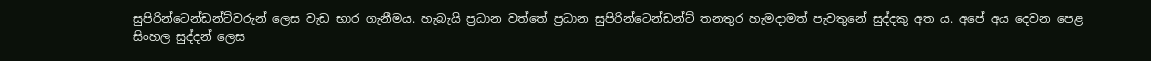සුපිරින්ටෙන්ඩන්ට්වරුන් ලෙස වැඩ භාර ගැනීමය. හැබැයි ප්‍රධාන වත්තේ ප්‍රධාන සුපිරින්ටෙන්ඩන්ට් තනතුර හැමදාමත් පැවතුනේ සුද්දකු අත ය. අපේ අය දෙවන පෙළ සිංහල සුද්දන් ලෙස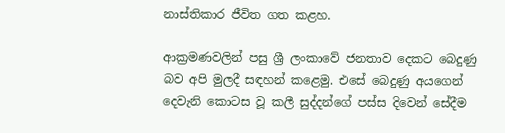නාස්තිකාර ජීවිත ගත කළහ.

ආක්‍රමණවලින් පසු ශ්‍රී ලංකාවේ ජනතාව දෙකට බෙදුණු බව අපි මුලදී සඳහන් කළෙමු. එසේ බෙදුණු අයගෙන් දෙවැනි කොටස වූ කලී සුද්දන්ගේ පස්ස දිවෙන් සේදීම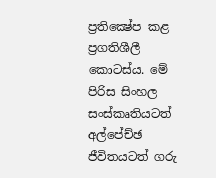ප්‍රතික්‍ෂේප කළ ප්‍රගතිශීලී කොටස්ය. මේ පිරිස සිංහල සංස්කෘතියටත් අල්පේච්ඡ ජීවිතයටත් ගරු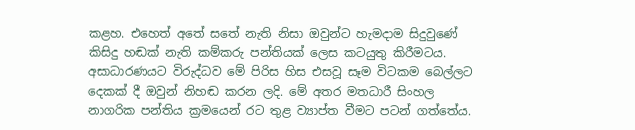කළහ. එහෙත් අතේ සතේ නැති නිසා ඔවුන්ට හැමදාම සිදුවුණේ කිසිදු හඬක් නැති කම්කරු පන්තියක් ලෙස කටයුතු කිරීමටය. අසාධාරණයට විරුද්ධව මේ පිරිස හිස එසවූ සෑම විටකම බෙල්ලට දෙකක් දී ඔවුන් නිහඬ කරන ලදි. මේ අතර මතධාරී සිංහල නාගරික පන්තිය ක්‍රමයෙන් රට තුළ ව්‍යාප්ත වීමට පටන් ගත්තේය.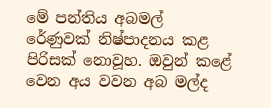මේ පන්තිය අබමල් රේණුවක් නිෂ්පාදනය කළ පිරිසක් නොවූහ. ඔවුන් කළේ වෙන අය වවන අබ මල්ද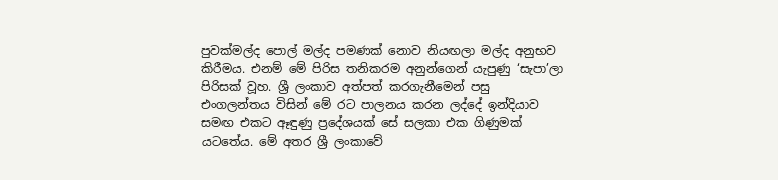පුවක්මල්ද පොල් මල්ද පමණක් නොව නියඟලා මල්ද අනුභව කිරීමය. එනම් මේ පිරිස තනිකරම අනුන්ගෙන් යැපුණු ‘සැපා’ලා පිරිසක් වූහ. ශ්‍රී ලංකාව අත්පත් කරගැනීමෙන් පසු එංගලන්තය විසින් මේ රට පාලනය කරන ලද්දේ ඉන්දියාව සමඟ එකට ඈඳුණු ප්‍රදේශයක් සේ සලකා එක ගිණුමක් යටතේය. මේ අතර ශ්‍රී ලංකාවේ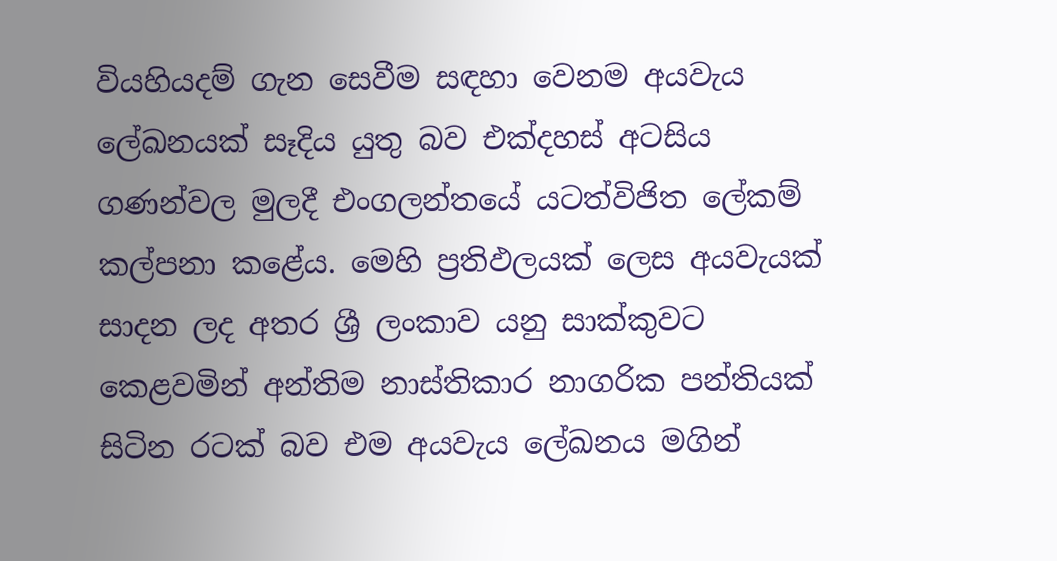වියහියදම් ගැන සෙවීම සඳහා වෙනම අයවැය ලේඛනයක් සෑදිය යුතු බව එක්දහස් අටසිය ගණන්වල මුලදී එංගලන්තයේ යටත්විජිත ලේකම් කල්පනා කළේය. මෙහි ප්‍රතිඵලයක් ලෙස අයවැයක් සාදන ලද අතර ශ්‍රී ලංකාව යනු සාක්කුවට කෙළවමින් අන්තිම නාස්තිකාර නාගරික පන්තියක් සිටින රටක් බව එම අයවැය ලේඛනය මගින්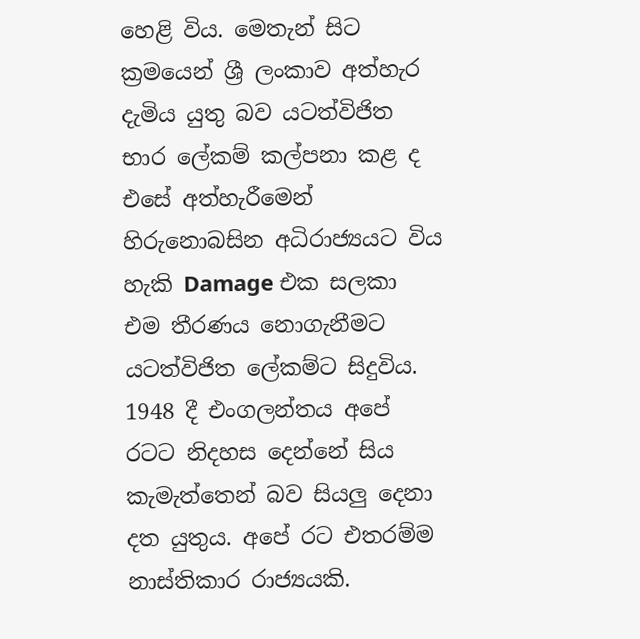හෙළි විය. මෙතැන් සිට ක්‍රමයෙන් ශ්‍රී ලංකාව අත්හැර දැමිය යුතු බව යටත්විජිත භාර ලේකම් කල්පනා කළ ද එසේ අත්හැරීමෙන් හිරුනොබසින අධිරාජ්‍යයට විය හැකි Damage එක සලකා එම තීරණය නොගැනීමට යටත්විජිත ලේකම්ට සිදුවිය. 1948 දී එංගලන්තය අපේ රටට නිදහස දෙන්නේ සිය කැමැත්තෙන් බව සියලු දෙනා දත යුතුය. අපේ රට එතරම්ම නාස්තිකාර රාජ්‍යයකි.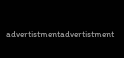advertistmentadvertistment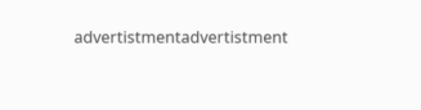advertistmentadvertistment